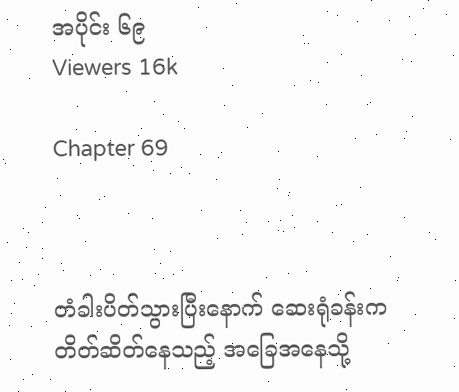အပိုင်း ၆၉
Viewers 16k

Chapter 69



တံခါးပိတ်သွားပြီးနောက် ဆေးရုံခန်းက တိတ်ဆိတ်နေသည့် အခြေအနေသို့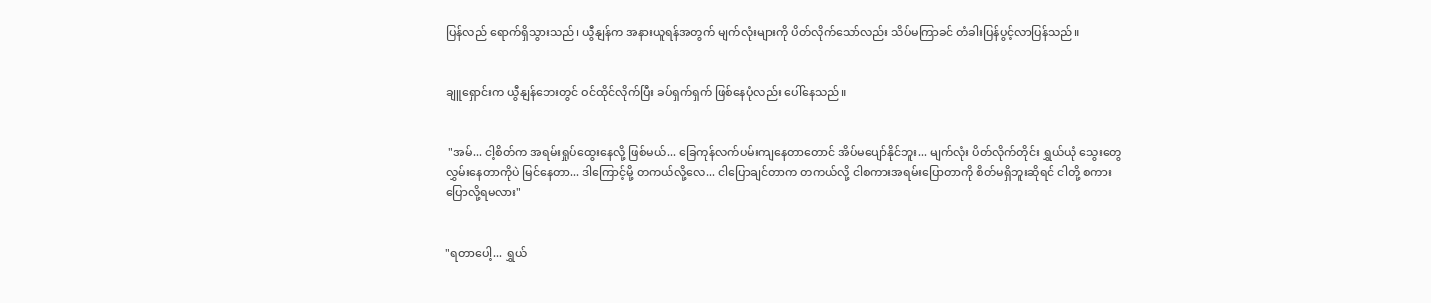ပြန်လည် ရောက်ရှိသွားသည်၊ ယွီနျန်က အနားယူရန်အတွက် မျက်လုံးများကို ပိတ်လိုက်သော်လည်း သိပ်မကြာခင် တံခါးပြန်ပွင့်လာပြန်သည်။


ချူရှောင်းက ယွီနျန်ဘေးတွင် ဝင်ထိုင်လိုက်ပြီး ခပ်ရှက်ရှက် ဖြစ်နေပုံလည်း ပေါ်နေသည်။


 "အမ်... ငါ့စိတ်က အရမ်းရှုပ်ထွေးနေလို့ ဖြစ်မယ်... ခြေကုန်လက်ပမ်းကျနေတာတောင် အိပ်မပျော်နိုင်ဘူး... မျက်လုံး ပိတ်လိုက်တိုင်း ရွှယ်ယုံ သွေးတွေလွှမ်းနေတာကိုပဲ မြင်နေတာ... ဒါကြောင့်မို့ တကယ်လို့လေ... ငါပြောချင်တာက တကယ်လို့ ငါစကားအရမ်းပြောတာကို စိတ်မရှိဘူးဆိုရင် ငါတို့ စကားပြောလို့ရမလား"


"ရတာပေါ့... ရွှယ်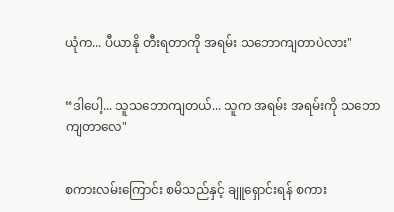ယုံက... ပီယာနို တီးရတာကို အရမ်း သဘောကျတာပဲလား"


“ဒါပေါ့... သူသဘောကျတယ်... သူက အရမ်း အရမ်းကို သဘောကျတာလေ"


စကားလမ်းကြောင်း စမိသည်နှင့် ချူရှောင်းရန် စကား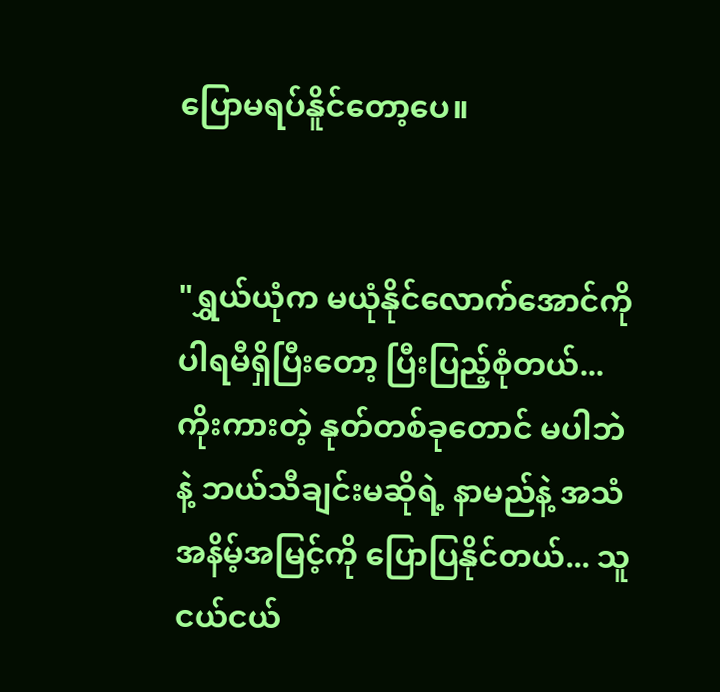ပြောမရပ်နိူင်တော့ပေ။


"ရွှယ်ယုံက မယုံနိုင်လောက်အောင်ကို ပါရမီရှိပြီးတော့ ပြီးပြည့်စုံတယ်... ကိုးကားတဲ့ နုတ်တစ်ခုတောင် မပါဘဲနဲ့ ဘယ်သီချင်းမဆိုရဲ့ နာမည်နဲ့ အသံအနိမ့်အမြင့်ကို ပြောပြနိုင်တယ်... သူငယ်ငယ်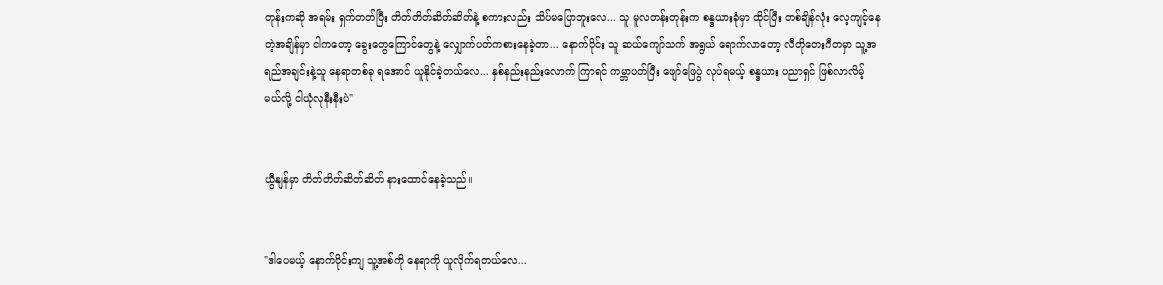တုန်းကဆို အရမ်း ရှက်တတ်ပြီး တိတ်တိတ်ဆိတ်ဆိတ်နဲ့ စကားလည်း သိပ်မပြောဘူးလေ... သူ မူလတန်းတုန်းက စန္ဒယားခုံမှာ ထိုင်ပြီး တစ်ချိန်လုံး လေ့ကျင့်နေတဲ့အချိန်မှာ ငါကတော့ ခွေးတွေကြောင်တွေနဲ့ လျှောက်ပတ်ကစားနေခဲ့တာ... နောက်ပိုင်း သူ ဆယ်ကျော်သက် အရွယ် ရောက်လာတော့ လီတိုတေးဂီတမှာ သူ့အရည်အချင်းနဲ့သူ နေရာတစ်ခု ရအောင် ယူနိုင်ခဲ့တယ်လေ... နှစ်နည်းနည်းလောက် ကြာရင် ကမ္ဘာပတ်ပြီး ဖျော်ဖြေပွဲ လုပ်ရမယ့် စန္ဒယား ပညာရှင် ဖြစ်လာလိမ့်မယ်လို့ ငါယုံလုနီးနီးပဲ"


ယွီနျန်မှာ တိတ်တိတ်ဆိတ်ဆိတ် နားထောင်နေခဲ့သည်။


"ဒါပေမယ့် နောက်ပိုင်းကျ သူ့အစ်ကို နေရာကို ယူလိုက်ရတယ်လေ...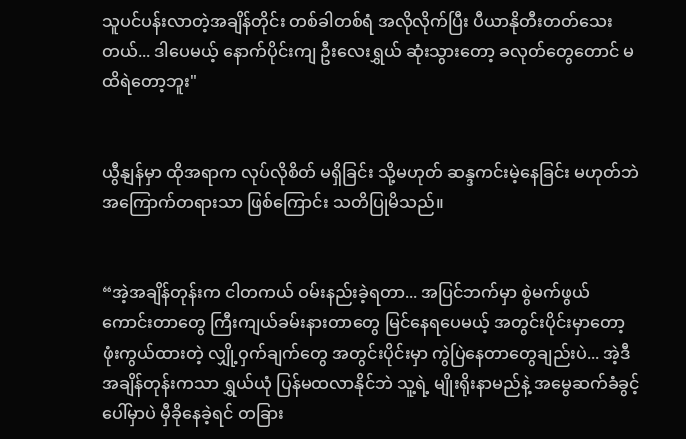သူပင်ပန်းလာတဲ့အချိန်တိုင်း တစ်ခါတစ်ရံ အလိုလိုက်ပြီး ပီယာနိုတီးတတ်သေးတယ်... ဒါပေမယ့် နောက်ပိုင်းကျ ဦးလေးရွှယ် ဆုံးသွားတော့ ခလုတ်တွေတောင် မထိရဲတော့ဘူး"


ယွီနျန်မှာ ထိုအရာက လုပ်လိုစိတ် မရှိခြင်း သို့မဟုတ် ဆန္ဒကင်းမဲ့နေခြင်း မဟုတ်ဘဲ အကြောက်တရားသာ ဖြစ်ကြောင်း သတိပြုမိသည်။


“အဲ့အချိန်တုန်းက ငါတကယ် ဝမ်းနည်းခဲ့ရတာ... အပြင်ဘက်မှာ စွဲမက်ဖွယ်ကောင်းတာတွေ ကြီးကျယ်ခမ်းနားတာတွေ မြင်နေရပေမယ့် အတွင်းပိုင်းမှာတော့ ဖုံးကွယ်ထားတဲ့ လျှို့ဝှက်ချက်တွေ အတွင်းပိုင်းမှာ ကွဲပြဲနေတာတွေချည်းပဲ... အဲ့ဒီအချိန်တုန်းကသာ ရွှယ်ယုံ ပြန်မထလာနိုင်ဘဲ သူ့ရဲ့ မျိုးရိုးနာမည်နဲ့ အမွေဆက်ခံခွင့်ပေါ်မှာပဲ မှီခိုနေခဲ့ရင် တခြား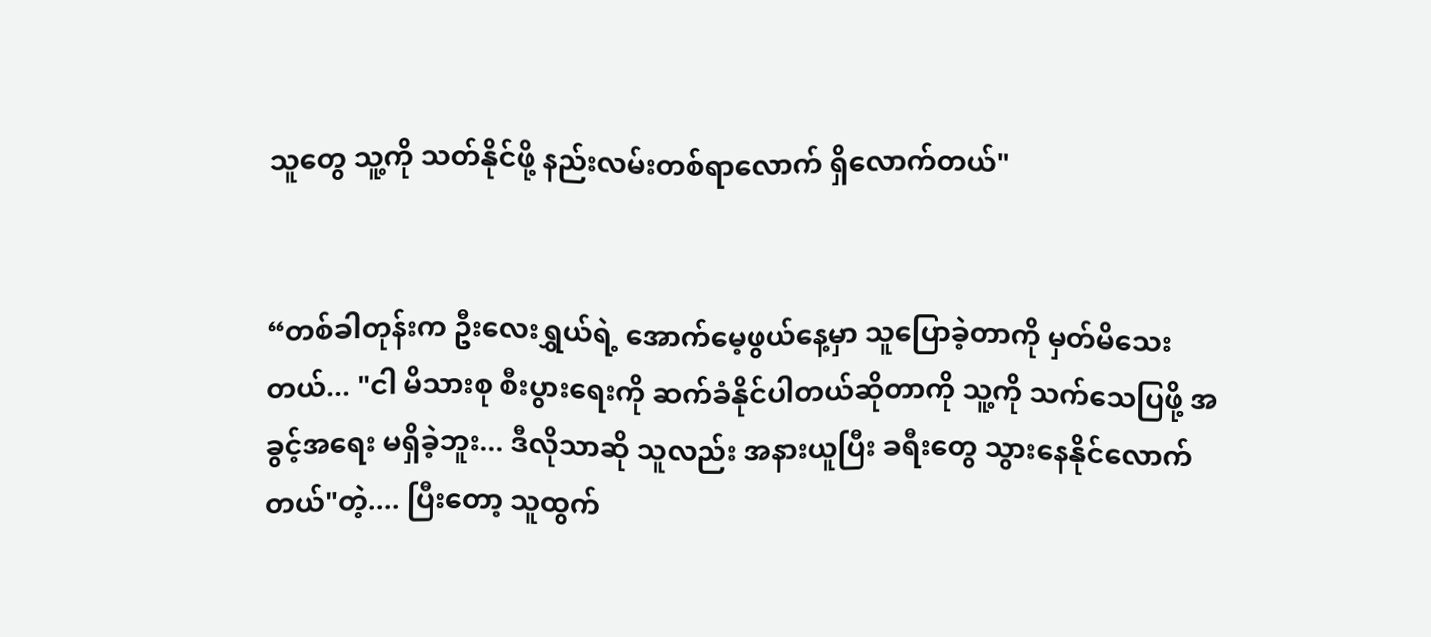သူတွေ သူ့ကို သတ်နိုင်ဖို့ နည်းလမ်းတစ်ရာလောက် ရှိလောက်တယ်"


“တစ်ခါတုန်းက ဦးလေးရွှယ်ရဲ့ အောက်မေ့ဖွယ်နေ့မှာ သူပြောခဲ့တာကို မှတ်မိသေးတယ်... "ငါ မိသားစု စီးပွားရေးကို ဆက်ခံနိုင်ပါတယ်ဆိုတာကို သူ့ကို သက်သေပြဖို့ အခွင့်အရေး မရှိခဲ့ဘူး... ဒီလိုသာဆို သူလည်း အနားယူပြီး ခရီးတွေ သွားနေနိုင်လောက်တယ်"တဲ့.... ပြီးတော့ သူထွက်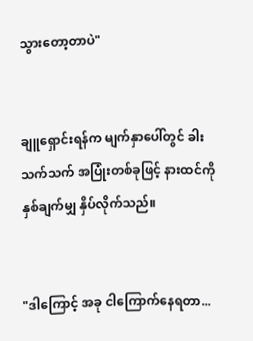သွားတော့တာပဲ"


ချူရှောင်းရန်က မျက်နှာပေါ်တွင် ခါးသက်သက် အပြုံးတစ်ခုဖြင့် နားထင်ကို နှစ်ချက်မျှ နှိပ်လိုက်သည်။


"ဒါကြောင့် အခု ငါကြောက်နေရတာ...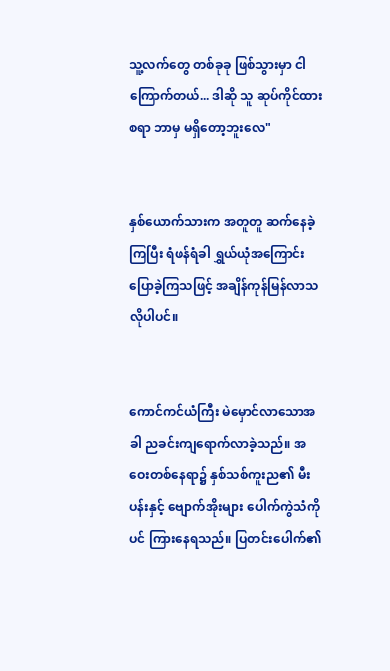သူ့လက်တွေ တစ်ခုခု ဖြစ်သွားမှာ ငါကြောက်တယ်... ဒါဆို သူ ဆုပ်ကိုင်ထားစရာ ဘာမှ မရှိတော့ဘူးလေ"


နှစ်ယောက်သားက အတူတူ ဆက်နေခဲ့ကြပြီး ရံဖန်ရံခါ ရွှယ်ယုံအကြောင်း ပြောခဲ့ကြသဖြင့် အချိန်ကုန်မြန်လာသလိုပါပင်။


ကောင်ကင်ယံကြီး မဲမှောင်လာသောအခါ ညခင်းကျရောက်လာခဲ့သည်။ အဝေးတစ်နေရာ၌ နှစ်သစ်ကူးည၏ မီးပန်းနှင့် ဗျောက်အိုးများ ပေါက်ကွဲသံကိုပင် ကြားနေရသည်။ ပြတင်းပေါက်၏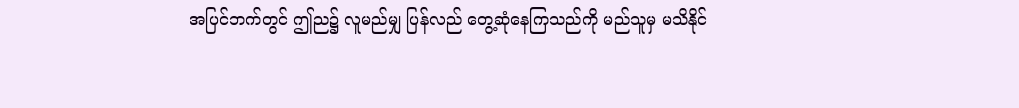အပြင်ဘက်တွင် ဤည၌ လူမည်မျှ ပြန်လည် တွေ့ဆုံနေကြသည်ကို မည်သူမှ မသိနိုင်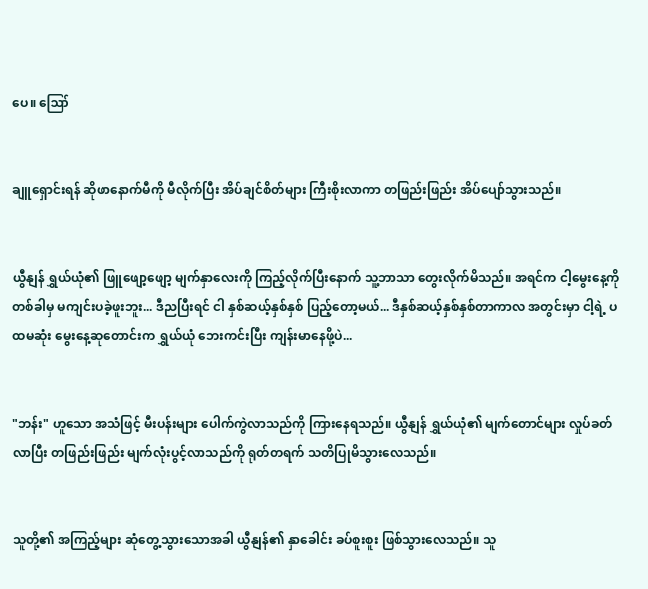ပေ။ ဪ


ချူရှောင်းရန် ဆိုဖာနောက်မီကို မီလိုက်ပြီး အိပ်ချင်စိတ်များ ကြီးစိုးလာကာ တဖြည်းဖြည်း အိပ်ပျော်သွားသည်။


ယွီနျန် ရွှယ်ယုံ၏ ဖြူဖျော့ဖျော့ မျက်နှာလေးကို ကြည့်လိုက်ပြီးနောက် သူ့ဘာသာ တွေးလိုက်မိသည်။ အရင်က ငါ့မွေးနေ့ကို တစ်ခါမှ မကျင်းပခဲ့ဖူးဘူး... ဒီညပြီးရင် ငါ နှစ်ဆယ့်နှစ်နှစ် ပြည့်တော့မယ်... ဒီနှစ်ဆယ့်နှစ်နှစ်တာကာလ အတွင်းမှာ ငါ့ရဲ့ ပထမဆုံး မွေးနေ့ဆုတောင်းက ရွှယ်ယုံ ဘေးကင်းပြီး ကျန်းမာနေဖို့ပဲ...


"ဘန်း" ဟူသော အသံဖြင့် မီးပန်းများ ပေါက်ကွဲလာသည်ကို ကြားနေရသည်။ ယွီနျန် ရွှယ်ယုံ၏ မျက်တောင်များ လှုပ်ခတ်လာပြီး တဖြည်းဖြည်း မျက်လုံးပွင့်လာသည်ကို ရုတ်တရက် သတိပြုမိသွားလေသည်။


သူတို့၏ အကြည့်များ ဆုံတွေ့သွားသောအခါ ယွီနျန်၏ နှာခေါင်း ခပ်စူးစူး ဖြစ်သွားလေသည်။ သူ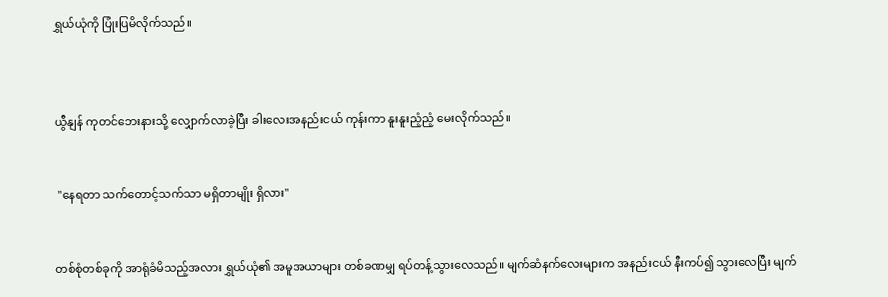ရွှယ်ယုံကို ပြုံးပြမိလိုက်သည်။



ယွီနျန် ကုတင်ဘေးနားသို့ လျှောက်လာခဲ့ပြီး ခါးလေးအနည်းငယ် ကုန်းကာ နူးနူးညံ့ညံ့ မေးလိုက်သည်။


 "နေရတာ သက်တောင့်သက်သာ မရှိတာမျိုး ရှိလား"


တစ်စုံတစ်ခုကို အာရုံခံမိသည့်အလား ရွှယ်ယုံ၏ အမူအယာများ တစ်ခဏမျှ ရပ်တန့်သွားလေသည်။ မျက်ဆံနက်လေးများက အနည်းငယ် နီးကပ်၍ သွားလေပြီး မျက်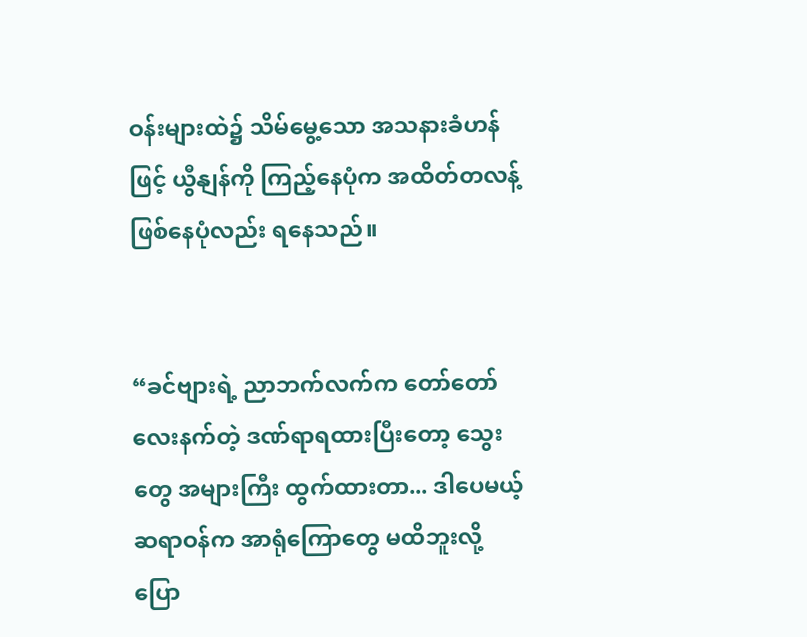ဝန်းများထဲ၌ သိမ်မွေ့သော အသနားခံဟန်ဖြင့် ယွီနျန်ကို ကြည့်နေပုံက အထိတ်တလန့် ဖြစ်နေပုံလည်း ရနေသည်။


“ခင်ဗျားရဲ့ ညာဘက်လက်က တော်တော်လေးနက်တဲ့ ဒဏ်ရာရထားပြီးတော့ သွေးတွေ အများကြီး ထွက်ထားတာ... ဒါပေမယ့် ဆရာဝန်က အာရုံကြောတွေ မထိဘူးလို့ ပြော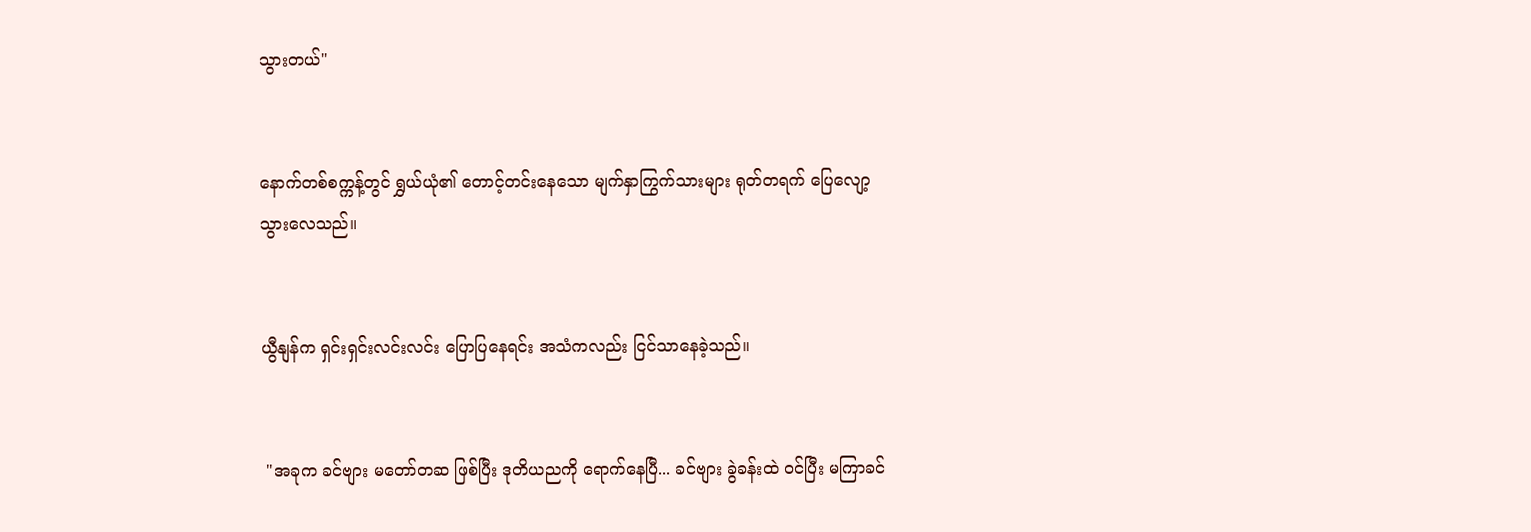သွားတယ်"


နောက်တစ်စက္ကန့်တွင် ရွှယ်ယုံ၏ တောင့်တင်းနေသော မျက်နှာကြွက်သားများ ရုတ်တရက် ပြေလျော့သွားလေသည်။


ယွီနျန်က ရှင်းရှင်းလင်းလင်း ပြောပြနေရင်း အသံကလည်း ငြင်သာနေခဲ့သည်။


 "အခုက ခင်ဗျား မတော်တဆ ဖြစ်ပြီး ဒုတိယညကို ရောက်နေပြီ... ခင်ဗျား ခွဲခန်းထဲ ဝင်ပြီး မကြာခင်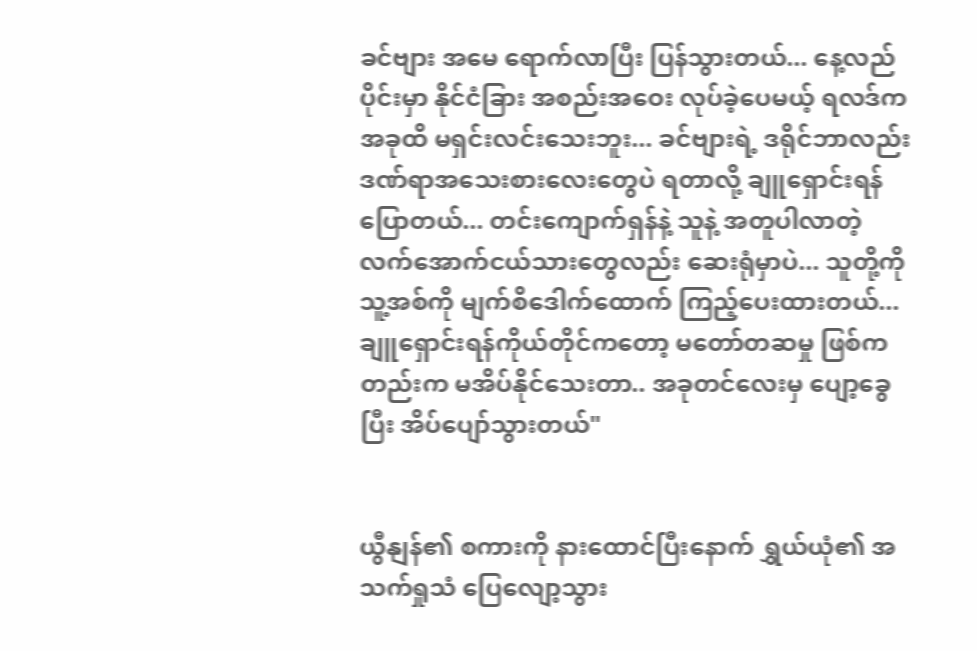ခင်ဗျား အမေ ရောက်လာပြီး ပြန်သွားတယ်... နေ့လည်ပိုင်းမှာ နိုင်ငံခြား အစည်းအဝေး လုပ်ခဲ့ပေမယ့် ရလဒ်က အခုထိ မရှင်းလင်းသေးဘူး... ခင်ဗျားရဲ့ ဒရိုင်ဘာလည်း ဒဏ်ရာအသေးစားလေးတွေပဲ ရတာလို့ ချူရှောင်းရန် ပြောတယ်... တင်းကျောက်ရှန်နဲ့ သူနဲ့ အတူပါလာတဲ့ လက်အောက်ငယ်သားတွေလည်း ဆေးရုံမှာပဲ... သူတို့ကို သူ့အစ်ကို မျက်စိဒေါက်ထောက် ကြည့်ပေးထားတယ်... ချူရှောင်းရန်ကိုယ်တိုင်ကတော့ မတော်တဆမှု ဖြစ်ကတည်းက မအိပ်နိုင်သေးတာ.. အခုတင်လေးမှ ပျော့ခွေပြီး အိပ်ပျော်သွားတယ်"


ယွီနျန်၏ စကားကို နားထောင်ပြီးနောက် ရွှယ်ယုံ၏ အသက်ရှုသံ ပြေလျော့သွား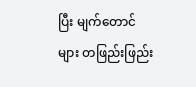ပြီး မျက်တောင်များ တဖြည်းဖြည်း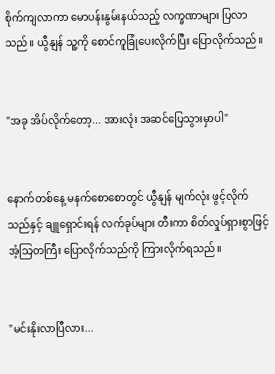စိုက်ကျလာကာ မောပန်းနွမ်းနယ်သည့် လက္ခဏာများ ပြလာသည်။ ယွီနျန် သူ့ကို စောင်ကူခြုံပေးလိုက်ပြီး ပြောလိုက်သည်။


"အခု အိပ်လိုက်တော့... အားလုံး အဆင်ပြေသွားမှာပါ"


နောက်တစ်နေ့ မနက်စောစောတွင် ယွီနျန် မျက်လုံး ဖွင့်လိုက်သည်နှင့် ချူရှောင်းရန် လက်ခုပ်များ တီးကာ စိတ်လှုပ်ရှားစွာဖြင့် အံ့သြတကြီး ပြောလိုက်သည်ကို ကြားလိုက်ရသည်။


"မင်းနိုးလာပြီလား...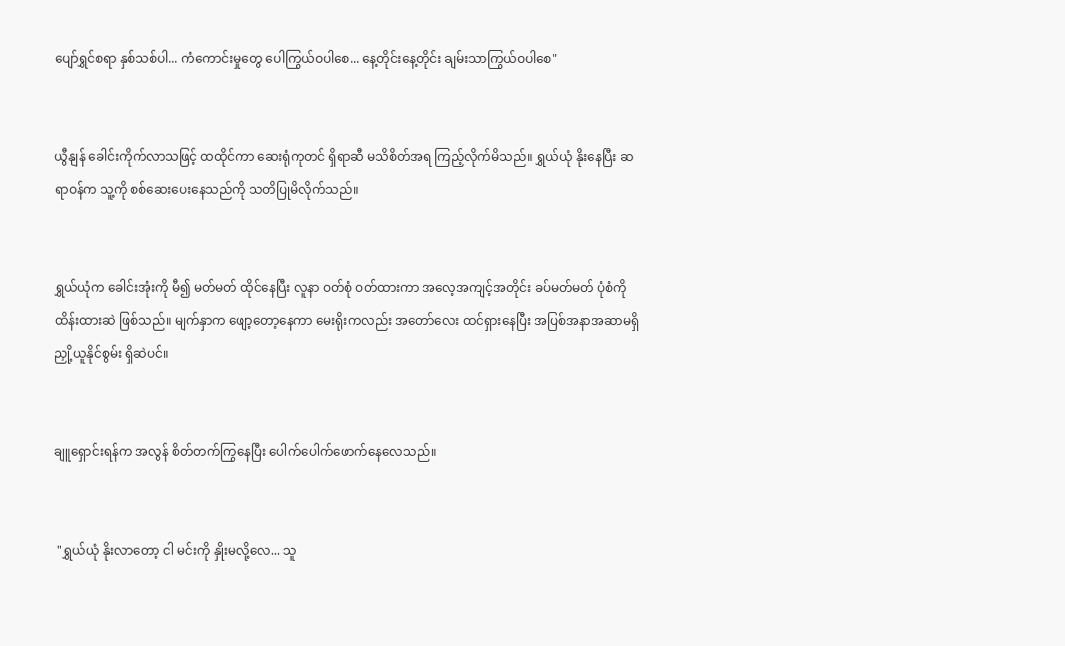ပျော်ရွှင်စရာ နှစ်သစ်ပါ... ကံကောင်းမှုတွေ ပေါကြွယ်ဝပါစေ... နေ့တိုင်းနေ့တိုင်း ချမ်းသာကြွယ်ဝပါစေ"


ယွီနျန် ခေါင်းကိုက်လာသဖြင့် ထထိုင်ကာ ဆေးရုံကုတင် ရှိရာဆီ မသိစိတ်အရ ကြည့်လိုက်မိသည်။ ရွှယ်ယုံ နိုးနေပြီး ဆရာဝန်က သူ့ကို စစ်ဆေးပေးနေသည်ကို သတိပြုမိလိုက်သည်။


ရွှယ်ယုံက ခေါင်းအုံးကို မီ၍ မတ်မတ် ထိုင်နေပြီး လူနာ ဝတ်စုံ ဝတ်ထားကာ အလေ့အကျင့်အတိုင်း ခပ်မတ်မတ် ပုံစံကို ထိန်းထားဆဲ ဖြစ်သည်။ မျက်နှာက ဖျော့တော့နေကာ မေးရိုးကလည်း အတော်လေး ထင်ရှားနေပြီး အပြစ်အနာအဆာမရှိ ညှို့ယူနိုင်စွမ်း ရှိဆဲပင်။


ချူရှောင်းရန်က အလွန် စိတ်တက်ကြွနေပြီး ပေါက်ပေါက်ဖောက်နေလေသည်။


 "ရွှယ်ယုံ နိုးလာတော့ ငါ မင်းကို နှိုးမလို့လေ... သူ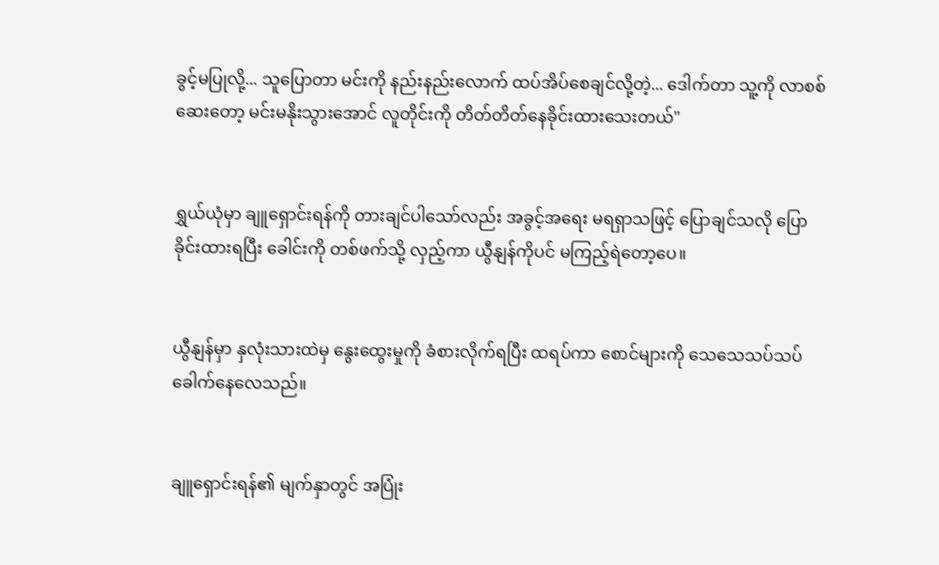ခွင့်မပြုလို့... သူပြောတာ မင်းကို နည်းနည်းလောက် ထပ်အိပ်စေချင်လို့တဲ့... ဒေါက်တာ သူ့ကို လာစစ်ဆေးတော့ မင်းမနိုးသွားအောင် လူတိုင်းကို တိတ်တိတ်နေခိုင်းထားသေးတယ်"


ရွှယ်ယုံမှာ ချူရှောင်းရန်ကို တားချင်ပါသော်လည်း အခွင့်အရေး မရရှာသဖြင့် ပြောချင်သလို ပြောခိုင်းထားရပြီး ခေါင်းကို တစ်ဖက်သို့ လှည့်ကာ ယွီနျန်ကိုပင် မကြည့်ရဲတော့ပေ။


ယွီနျန်မှာ နှလုံးသားထဲမှ နွေးထွေးမှုကို ခံစားလိုက်ရပြီး ထရပ်ကာ စောင်များကို သေသေသပ်သပ် ခေါက်နေလေသည်။


ချူရှောင်းရန်၏ မျက်နှာတွင် အပြုံး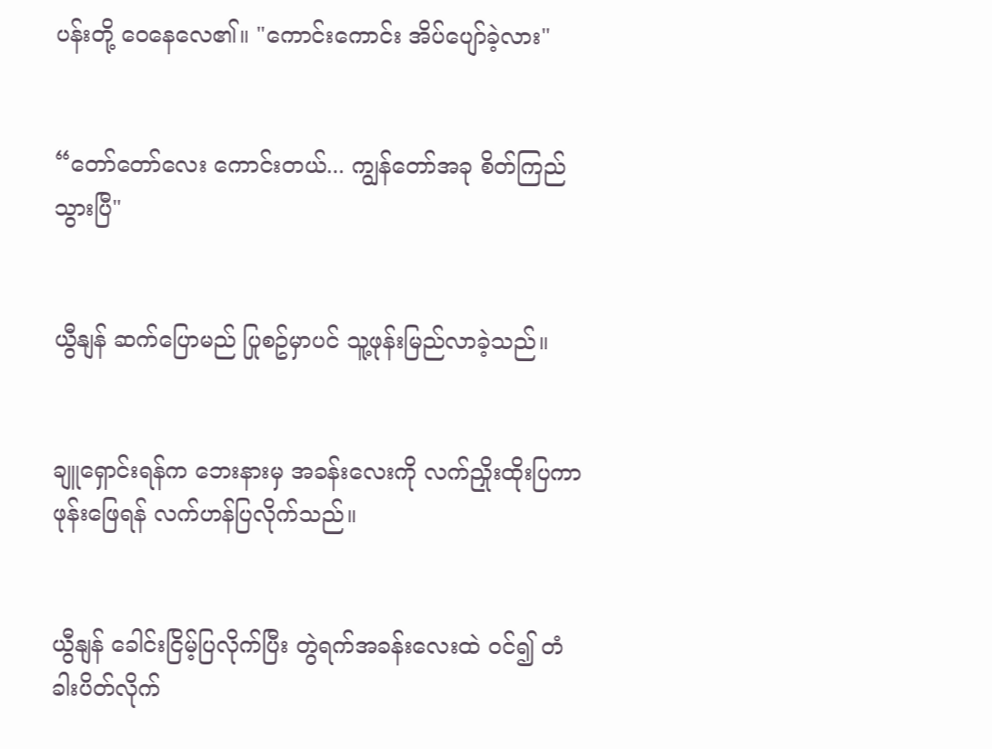ပန်းတို့ ဝေနေလေ၏။ "ကောင်းကောင်း အိပ်ပျော်ခဲ့လား"


“တော်တော်လေး ကောင်းတယ်... ကျွန်တော်အခု စိတ်ကြည်သွားပြီ"


ယွီနျန် ဆက်ပြောမည် ပြုစဥ်မှာပင် သူ့ဖုန်းမြည်လာခဲ့သည်။


ချူရှောင်းရန်က ဘေးနားမှ အခန်းလေးကို လက်ညှိုးထိုးပြကာ ဖုန်းဖြေရန် လက်ဟန်ပြလိုက်သည်။


ယွီနျန် ခေါင်းငြိမ့်ပြလိုက်ပြီး တွဲရက်အခန်းလေးထဲ ဝင်၍ တံခါးပိတ်လိုက်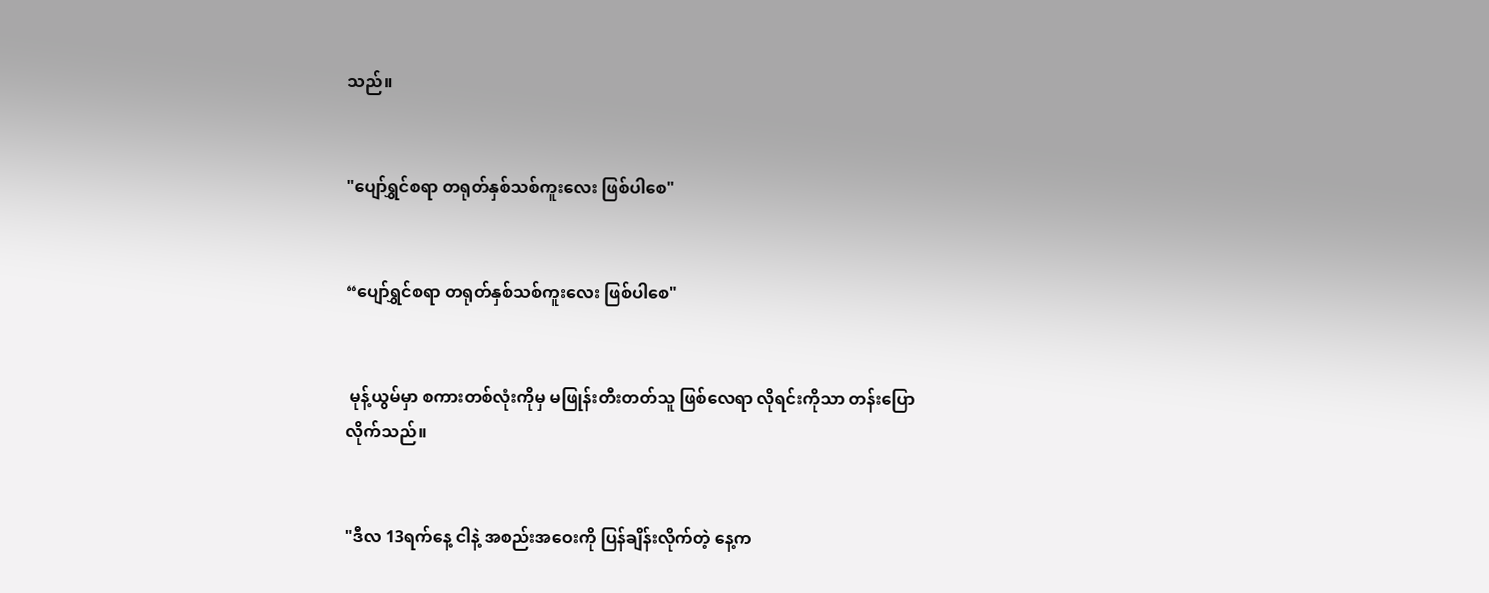သည်။


"ပျော်ရွှင်စရာ တရုတ်နှစ်သစ်ကူးလေး ဖြစ်ပါစေ"


“ပျော်ရွှင်စရာ တရုတ်နှစ်သစ်ကူးလေး ဖြစ်ပါစေ"


 မုန့်ယွမ်မှာ စကားတစ်လုံးကိုမှ မဖြုန်းတီးတတ်သူ ဖြစ်လေရာ လိုရင်းကိုသာ တန်းပြောလိုက်သည်။


"ဒီလ 13ရက်နေ့ ငါနဲ့ အစည်းအဝေးကို ပြန်ချိန်းလိုက်တဲ့ နေ့က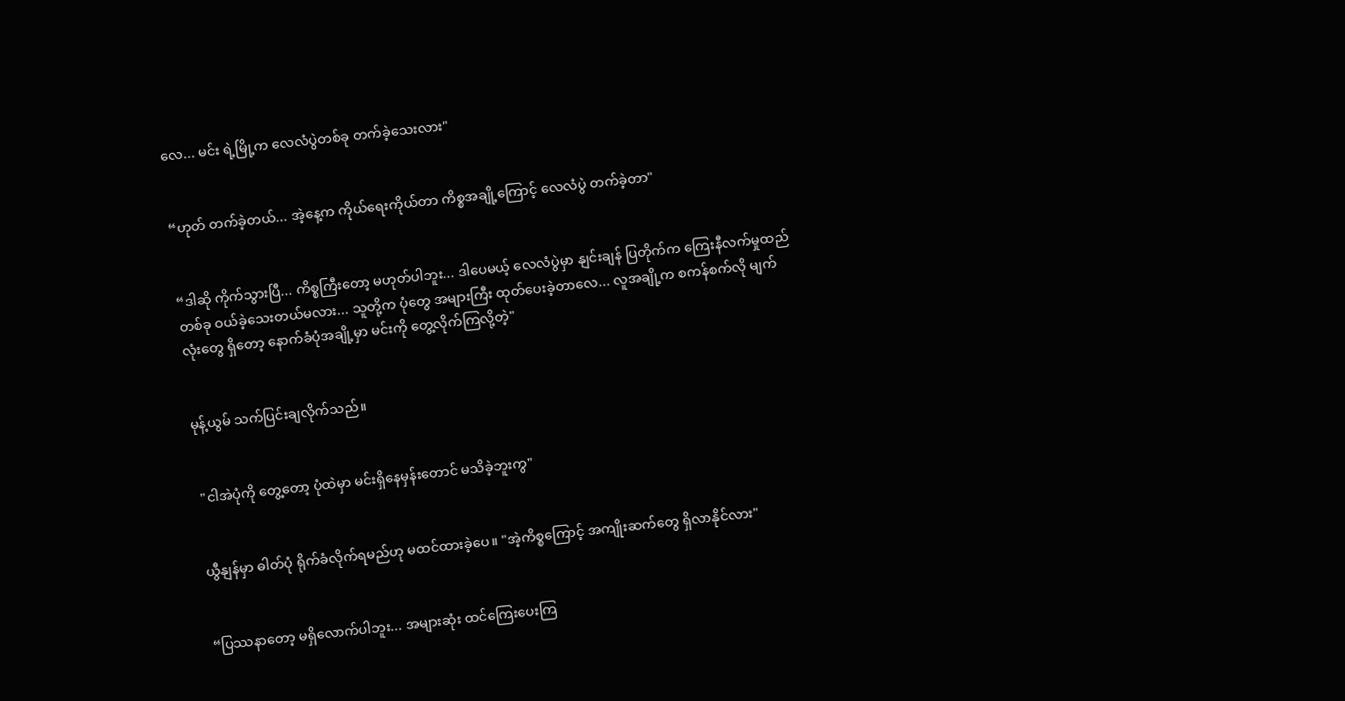လေ... မင်း ရဲ့မြို့က လေလံပွဲတစ်ခု တက်ခဲ့သေးလား"


“ဟုတ် တက်ခဲ့တယ်... အဲ့နေ့က ကိုယ်ရေးကိုယ်တာ ကိစ္စအချို့ကြောင့် လေလံပွဲ တက်ခဲ့တာ"


“ဒါဆို ကိုက်သွားပြီ... ကိစ္စကြီးတော့ မဟုတ်ပါဘူး... ဒါပေမယ့် လေလံပွဲမှာ နျင်းချန် ပြတိုက်က ကြေးနီလက်မှုထည်တစ်ခု ဝယ်ခဲ့သေးတယ်မလား... သူတို့က ပုံတွေ အများကြီး ထုတ်ပေးခဲ့တာလေ... လူအချို့က စကန်စက်လို မျက်လုံးတွေ ရှိတော့ နောက်ခံပုံအချို့မှာ မင်းကို တွေ့လိုက်ကြလို့တဲ့"


မုန့်ယွမ် သက်ပြင်းချလိုက်သည်။


 "ငါအဲပုံကို တွေ့တော့ ပုံထဲမှာ မင်းရှိနေမှန်းတောင် မသိခဲ့ဘူးကွ"


ယွီနျန်မှာ ဓါတ်ပုံ ရိုက်ခံလိုက်ရမည်ဟု မထင်ထားခဲ့ပေ။ "အဲ့ကိစ္စကြောင့် အကျိုးဆက်တွေ ရှိလာနိုင်လား"


“ပြဿနာတော့ မရှိလောက်ပါဘူး... အများဆုံး ထင်ကြေးပေးကြ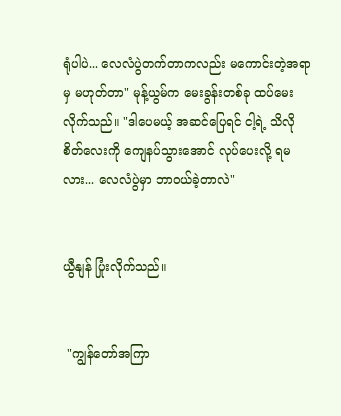ရုံပါပဲ... လေလံပွဲတက်တာကလည်း မကောင်းတဲ့အရာမှ မဟုတ်တာ" မုန့်ယွမ်က မေးခွန်းတစ်ခု ထပ်မေးလိုက်သည်။ "ဒါပေမယ့် အဆင်ပြေရင် ငါ့ရဲ့ သိလိုစိတ်လေးကို ကျေနပ်သွားအောင် လုပ်ပေးလို့ ရမလား... လေလံပွဲမှာ ဘာဝယ်ခဲ့တာလဲ"


ယွီနျန် ပြုံးလိုက်သည်။


 "ကျွန်တော်အကြာ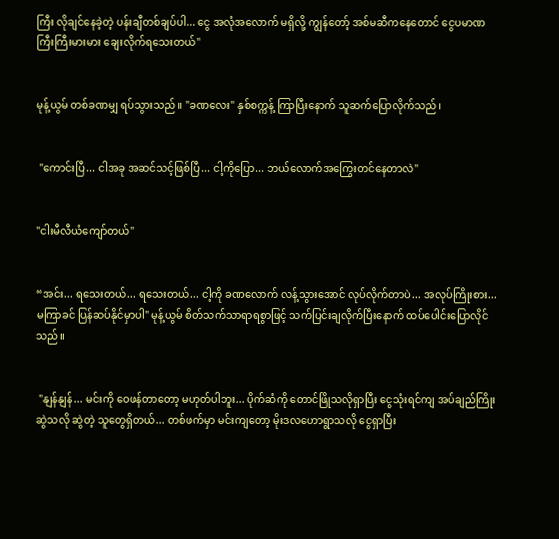ကြီး လိုချင်နေခဲ့တဲ့ ပန်းချီတစ်ချပ်ပါ... ငွေ အလုံအလောက် မရှိလို့ ကျွန်တော့် အစ်မဆီကနေတောင် ငွေပမာဏကြီးကြီးမားမား ချေးလိုက်ရသေးတယ်"


မုန့်ယွမ် တစ်ခဏမျှ ရပ်သွားသည်။ "ခဏလေး" နှစ်စက္ကန့် ကြာပြီးနောက် သူဆက်ပြောလိုက်သည်၊


 "ကောင်းပြီ... ငါအခု အဆင်သင့်ဖြစ်ပြီ... ငါ့ကိုပြော... ဘယ်လောက်အကြွေးတင်နေတာလဲ"


"ငါးမီလီယံကျော်တယ်"


“အင်း... ရသေးတယ်... ရသေးတယ်... ငါ့ကို ခဏလောက် လန့်သွားအောင် လုပ်လိုက်တာပဲ... အလုပ်ကြိုးစား... မကြာခင် ပြန်ဆပ်နိုင်မှာပါ" မုန့်ယွမ် စိတ်သက်သာရာရစွာဖြင့် သက်ပြင်းချလိုက်ပြီးနောက် ထပ်ပေါင်းပြောလိုင်သည်။


 "နျန်နျန်... မင်းကို ဝေဖန်တာတော့ မဟုတ်ပါဘူး... ပိုက်ဆံကို တောင်ဖြိုသလိုရှာပြီး ငွေသုံးရင်ကျ အပ်ချည်ကြိုးဆွဲသလို ဆွဲတဲ့ သူတွေရှိတယ်... တစ်ဖက်မှာ မင်းကျတော့ မိုးဒလဟောရွာသလို ငွေရှာပြီး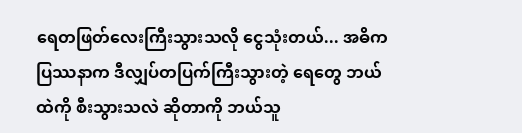ရေတဖြတ်လေးကြီးသွားသလို ငွေသုံးတယ်... အဓိကပြဿနာက ဒီလျှပ်တပြက်ကြီးသွားတဲ့ ရေတွေ ဘယ်ထဲကို စီးသွားသလဲ ဆိုတာကို ဘယ်သူ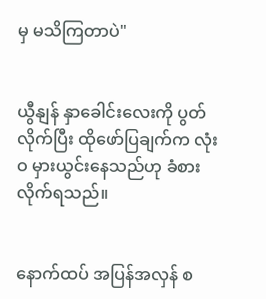မှ မသိကြတာပဲ"


ယွီနျန် နှာခေါင်းလေးကို ပွတ်လိုက်ပြီး ထိုဖော်ပြချက်က လုံးဝ မှားယွင်းနေသည်ဟု ခံစားလိုက်ရသည်။


နောက်ထပ် အပြန်အလှန် စ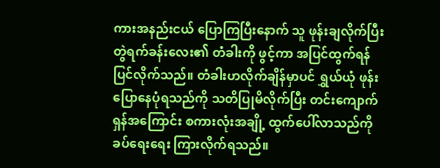ကားအနည်းငယ် ပြောကြပြီးနောက် သူ ဖုန်းချလိုက်ပြီး တွဲရက်ခန်းလေး၏ တံခါးကို ဖွင့်ကာ အပြင်ထွက်ရန် ပြင်လိုက်သည်။ တံခါးဟလိုက်ချိန်မှာပင် ရွှယ်ယုံ ဖုန်းပြောနေပုံရသည်ကို သတိပြုမိလိုက်ပြီး တင်းကျောက်ရှန်အကြောင်း စကားလုံးအချို့ ထွက်ပေါ်လာသည်ကို ခပ်ရေးရေး ကြားလိုက်ရသည်။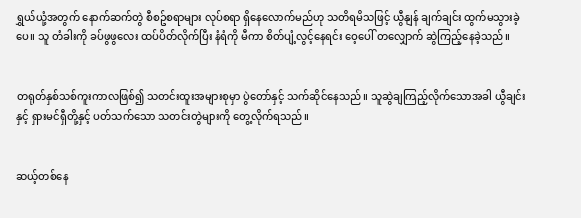ရွှယ်ယုံ့အတွက် နောက်ဆက်တွဲ စီစဥ်စရာများ လုပ်စရာ ရှိနေလောက်မည်ဟု သတိရမိသဖြင့် ယွီနျန် ချက်ချင်း ထွက်မသွားခဲ့ပေ။ သူ တံခါးကို ခပ်ဖွဖွလေး ထပ်ပိတ်လိုက်ပြီး နံရံကို မီကာ စိတ်ပျံ့လွင့်နေရင်း ဝေ့ပေါ် တလျှောက် ဆွဲကြည့်နေခဲ့သည်။


တရုတ်နှစ်သစ်ကူးကာလဖြစ်၍ သတင်းထူးအများစုမှာ ပွဲတော်နှင့် သက်ဆိုင်နေသည်။ သူဆွဲချကြည့်လိုက်သောအခါ ယွီချင်းနှင့် ရှားမင်ရှီတို့နှင့် ပတ်သက်သော သတင်းတွဲများကို တွေ့လိုက်ရသည်။


ဆယ့်တစ်နေ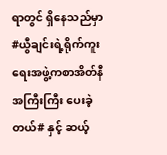ရာတွင် ရှိနေသည်မှာ #ယွီချင်းရဲ့ရိုက်ကူးရေးအဖွဲ့ကစာအိတ်နီအကြီးကြီး ပေးခဲ့တယ်# နှင့် ဆယ့်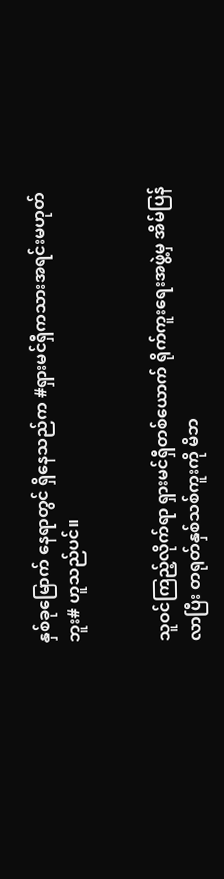နှစ်ခုမြောက် နေရာတွင် ရှိနေသည်က #ရှားမင်ရှီကသားအရင်းမဟုတ်ဘူး# ဟူသည်ပင်။


သူဝင်ကြည့်လိုက်ရာ ရှားမင်ရှီတစ်ယောက် ရိုက်ကူးရေးအဖွဲ့မှ အိမ်ပြန်လာပြီး တရုတ်နှစ်သစ်ကူးကို မိဘ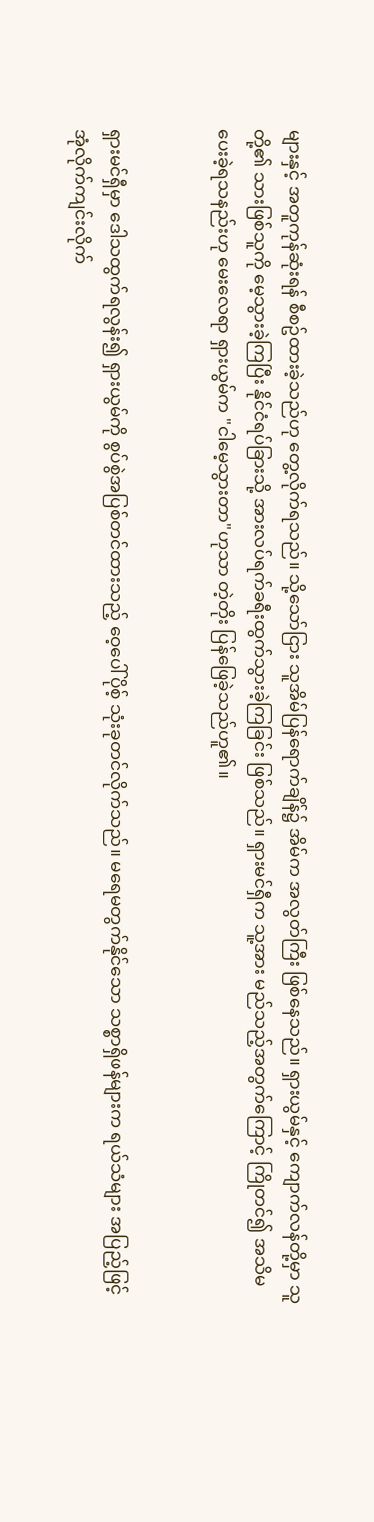များနှင့် အတူကုန်ဆုံးရန် စီစဥ်ထားခဲ့သည်ဟု တွေ့လိုက်ရသည်။ သို့သော်ငြား သူအိမ်ပြန်ရောက်ချိန်၌ အိမ်က အလွတ်ကြီး ဖြစ်နေသည်။ ရှားယွမ်နှင့် ကျောက်လန်တို့မှာ သူတို့၏ သားဖြစ်သူကို မေ့သွားခဲ့ကြပြီး နိုင်ငံရပ်ခြားသို့ အားလပ်ရက်ခရီးထွက်သွားခဲ့ကြခြင်း ဖြစ်သည်။ ရှားမင်ရှီက သူ့အား မည်သည့်အတွက်ကြောင့် ကြိုတင်၍ အသိမပေးခဲ့ရသနည်းဟု မေးလေရာ ရှားယွမ်က "ငါမေ့သွားတာ"ဟုသာ တဲ့တိုး ပြန်ဖြေခဲ့သည်ဟူ၏။


ရှားမင်ရှီမှာ ဒေါသထွက်ရလွန်း၍ ရှားယွမ်ကို စွပ်စွဲအပြစ်တင်ထားသည့် ဝေ့ပေါ်ပိုစ့် သုံးခုတင်လိုက်သည်။ မရေမတွက်နိုင်သော သစ္စာရှိဖန်များက ရယ်သံများ အပြည့်ဖြင့် အုံလိုက်ကျင်းလိုက်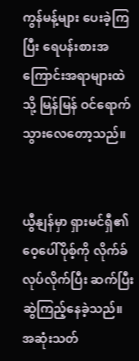ကွန်မန့်များ ပေးခဲ့ကြပြီး ရေပန်းစားအကြောင်းအရာများထဲသို့ မြန်မြန် ဝင်ရောက်သွားလေတော့သည်။


ယွီနျန်မှာ ရှားမင်ရှီ၏ ဝေ့ပေါ်ပိုစ့်ကို လိုက်ခ်လုပ်လိုက်ပြီး ဆက်ပြီး ဆွဲကြည့်နေခဲ့သည်။ အဆုံးသတ်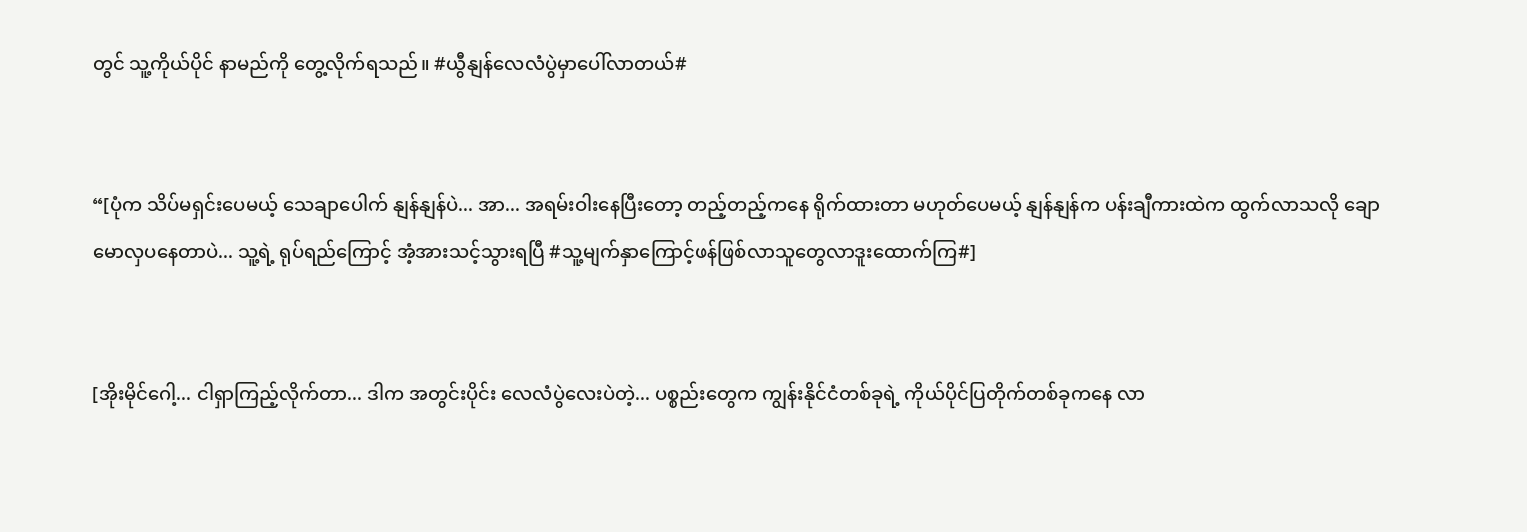တွင် သူ့ကိုယ်ပိုင် နာမည်ကို တွေ့လိုက်ရသည်။ #ယွီနျန်လေလံပွဲမှာပေါ်လာတယ်#


“[ပုံက သိပ်မရှင်းပေမယ့် သေချာပေါက် နျန်နျန်ပဲ... အာ... အရမ်းဝါးနေပြီးတော့ တည့်တည့်ကနေ ရိုက်ထားတာ မဟုတ်ပေမယ့် နျန်နျန်က ပန်းချီကားထဲက ထွက်လာသလို ချောမောလှပနေတာပဲ... သူ့ရဲ့ ရုပ်ရည်ကြောင့် အံ့အားသင့်သွားရပြီ #သူ့မျက်နှာကြောင့်ဖန်ဖြစ်လာသူတွေလာဒူးထောက်ကြ#]


[အိုးမိုင်ဂေါ့... ငါရှာကြည့်လိုက်တာ... ဒါက အတွင်းပိုင်း လေလံပွဲလေးပဲတဲ့... ပစ္စည်းတွေက ကျွန်းနိုင်ငံတစ်ခုရဲ့ ကိုယ်ပိုင်ပြတိုက်တစ်ခုကနေ လာ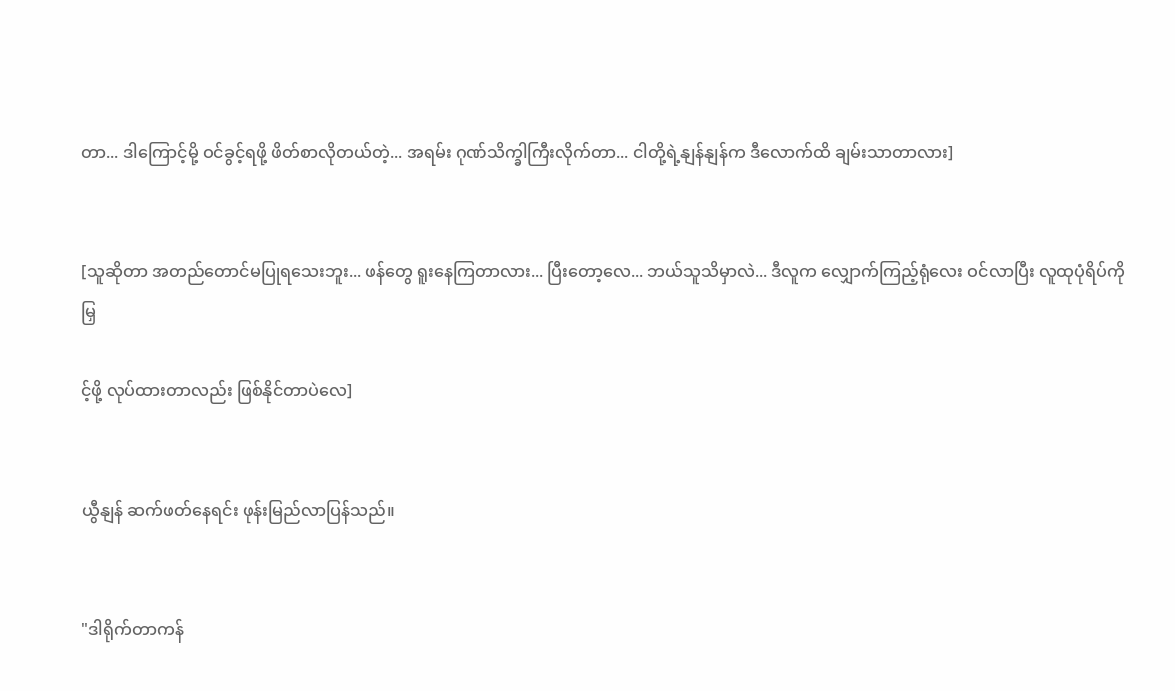တာ... ဒါကြောင့်မို့ ဝင်ခွင့်ရဖို့ ဖိတ်စာလိုတယ်တဲ့... အရမ်း ဂုဏ်သိက္ခါကြီးလိုက်တာ... ငါတို့ရဲ့နျန်နျန်က ဒီလောက်ထိ ချမ်းသာတာလား]


[သူဆိုတာ အတည်တောင်မပြုရသေးဘူး... ဖန်တွေ ရူးနေကြတာလား... ပြီးတော့လေ... ဘယ်သူသိမှာလဲ... ဒီလူက လျှောက်ကြည့်ရုံလေး ဝင်လာပြီး လူထုပုံရိပ်ကို မြှ

င့်ဖို့ လုပ်ထားတာလည်း ဖြစ်နိုင်တာပဲလေ]


ယွီနျန် ဆက်ဖတ်နေရင်း ဖုန်းမြည်လာပြန်သည်။


"ဒါရိုက်တာကန်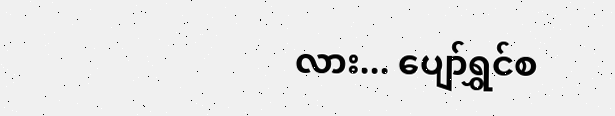လား... ပျော်ရွှင်စ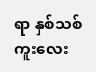ရာ နှစ်သစ်ကူးလေး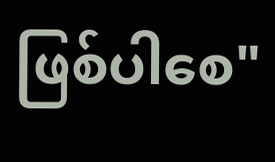ဖြစ်ပါစေ"